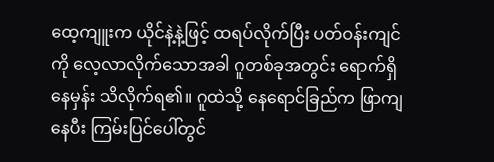ထေ့ကျူးက ယိုင်နဲ့နဲ့ဖြင့် ထရပ်လိုက်ပြီး ပတ်ဝန်းကျင်ကို လေ့လာလိုက်သောအခါ ဂူတစ်ခုအတွင်း ရောက်ရှိနေမှန်း သိလိုက်ရ၏။ ဂူထဲသို့ နေရောင်ခြည်က ဖြာကျနေပီး ကြမ်းပြင်ပေါ်တွင်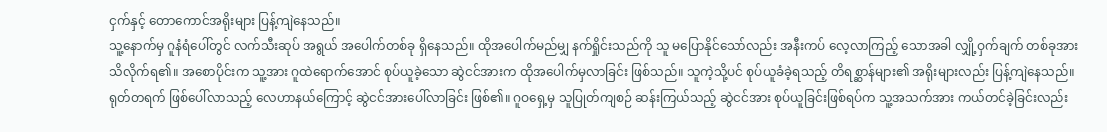ငှက်နှင့် တောကောင်အရိုးများ ပြန့်ကျဲနေသည်။
သူ့နောက်မှ ဂူနံရံပေါ်တွင် လက်သီးဆုပ် အရွယ် အပေါက်တစ်ခု ရှိနေသည်။ ထိုအပေါက်မည်မျှ နက်ရှိုင်းသည်ကို သူ မပြောနိုင်သော်လည်း အနီးကပ် လေ့လာကြည့် သောအခါ လျှို့ဝှက်ချက် တစ်ခုအား သိလိုက်ရ၏။ အစောပိုင်းက သူ့အား ဂူထဲရောက်အောင် စုပ်ယူခဲ့သော ဆွဲငင်အားက ထိုအပေါက်မှလာခြင်း ဖြစ်သည်။ သူကဲ့သို့ပင် စုပ်ယူခံခဲ့ရသည့် တိရစ္ဆာန်များ၏ အရိုးများလည်း ပြန့်ကျဲနေသည်။
ရုတ်တရက် ဖြစ်ပေါ်လာသည့် လေဟာနယ်ကြောင့် ဆွဲငင်အားပေါ်လာခြင်း ဖြစ်၏။ ဂူဝရှေ့မှ သူပြုတ်ကျစဉ် ဆန်းကြယ်သည့် ဆွဲငင်အား စုပ်ယူခြင်းဖြစ်ရပ်က သူ့အသက်အား ကယ်တင်ခဲ့ခြင်းလည်း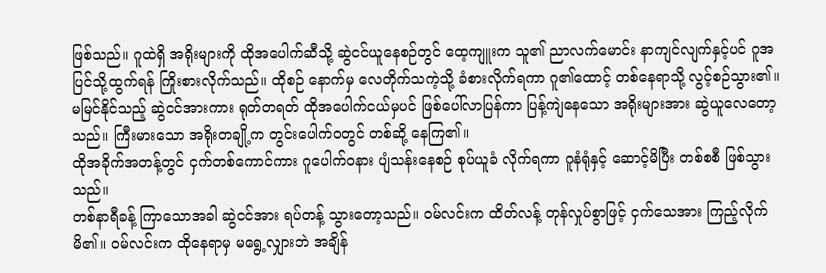ဖြစ်သည်။ ဂူထဲရှိ အရိုးများကို ထိုအပေါက်ဆီသို့ ဆွဲငင်ယူနေစဉ်တွင် ထေ့ကျူးက သူ၏ ညာလက်မောင်း နာကျင်လျက်နှင့်ပင် ဂူအပြင်သို့ထွက်ရန် ကြိုးစားလိုက်သည်။ ထိုစဉ် နောက်မှ လေတိုက်သကဲ့သို့ ခံစားလိုက်ရကာ ဂူ၏ထောင့် တစ်နေရာသို့ လွင့်စဉ်သွား၏။
မမြင်နိုင်သည့် ဆွဲငင်အားကား ရုတ်တရတ် ထိုအပေါက်ငယ်မှပင် ဖြစ်ပေါ်လာပြန်ကာ ပြန့်ကျဲနေသော အရိုးများအား ဆွဲယူလေတော့သည်။ ကြီးမားသော အရိုးတချို့က တွင်းပေါက်ဝတွင် တစ်ဆို့ နေကြ၏။
ထိုအခိုက်အတန့်တွင် ငှက်တစ်ကောင်ကား ဂူပေါက်ဝနား ပျံသန်းနေစဉ် စုပ်ယူခံ လိုက်ရကာ ဂူနံရုံနှင့် ဆောင့်မိပြီး တစ်စစီ ဖြစ်သွားသည်။
တစ်နာရီခန့် ကြာသောအခါ ဆွဲငင်အား ရပ်တန့် သွားတော့သည်။ ဝမ်လင်းက ထိတ်လန့် တုန်လှုပ်စွာဖြင့် ငှက်သေအား ကြည့်လိုက်မိ၏။ ဝမ်လင်းက ထိုနေရာမှ မရွေ့လျှားဘဲ အချိန်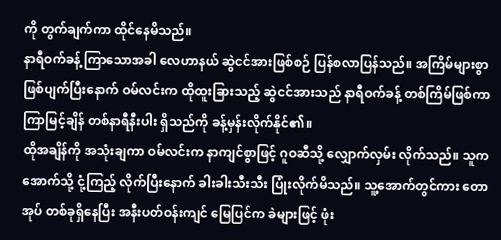ကို တွက်ချက်ကာ ထိုင်နေမိသည်။
နာရီဝက်ခန့် ကြာသောအခါ လေဟာနယ် ဆွဲငင်အားဖြစ်စဉ် ပြန်စလာပြန်သည်။ အကြိမ်များစွာ ဖြစ်ပျက်ပြီးနောက် ဝမ်လင်းက ထိုထူးခြားသည့် ဆွဲငင်အားသည် နာရီဝက်ခန့် တစ်ကြိမ်ဖြစ်ကာ ကြာမြင့်ချိန် တစ်နာရီနီးပါး ရှိသည်ကို ခန့်မှန်းလိုက်နိုင်၏။
ထိုအချိန်ကို အသုံးချကာ ဝမ်လင်းက နာကျင်စွာဖြင့် ဂူဝဆီသို့ လျှောက်လှမ်း လိုက်သည်။ သူက အောက်သို့ ငုံ့ကြည့် လိုက်ပြီးနောက် ခါးခါးသီးသီး ပြုံးလိုက်မိသည်။ သူ့အောက်တွင်ကား တောအုပ် တစ်ခုရှိနေပြီး အနီးပတ်ဝန်းကျင် မြေပြင်က ခဲများဖြင့် ဖုံး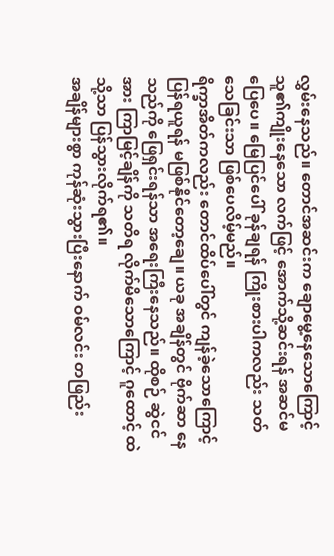လွှမ်းနေသည်။ တောင်အဆင်းက ချောမွေ့နေသောကြောင့် သူ၏ကျိုးနေသော လက်ဖြင့် အောက်သို့ဆင်းရန် အဆင်မပြေပေ။ မြေပြင်ပေါ် ခုန်ချရန် ကြိုးစားပါကလည်း သတ်သေခြင်းသာ ဖြစ်ပေလိမ့်မည်။
ရိက္ခာအိတ်ကလည်း တောင်ထိပ်ပေါ်တွင် ကျန်ခဲ့သောကြောင့် ပြန်ရယူရန် မဖြစ်နိုင်တော့ချေ။ ယခု အချိန်တွင် ဗိုက်ဆာ နေသည်ကို ဖြေရှင်းရန်သာ အရေးကြီးနေသည်။ ထိုစဉ် ဆွဲငင်အား ကြာမြင့်ချိန်ကို သတိရ လိုက်မိသောကြောင့် ဂူထောင့် ထဲသို့သာ ပြန်သွားလိုက်ရ၏။
အချိန်များစွာ ကုန်ဆုံးသွားပြီးနောက် ဝမ်လင်း တဖြည်း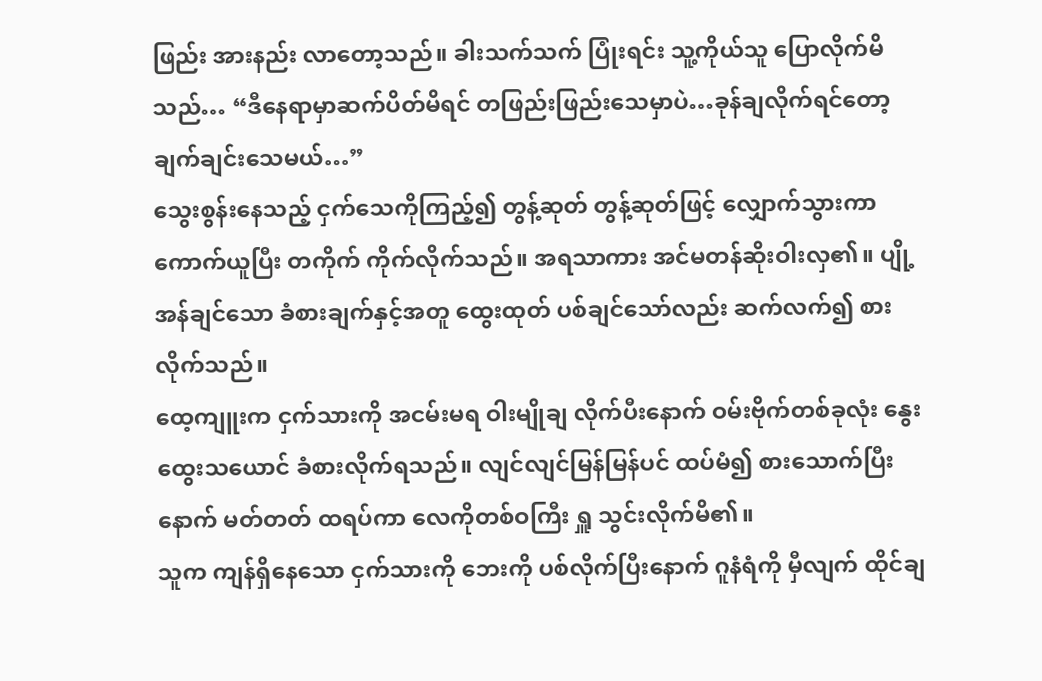ဖြည်း အားနည်း လာတော့သည်။ ခါးသက်သက် ပြုံးရင်း သူ့ကိုယ်သူ ပြောလိုက်မိသည်… “ဒီနေရာမှာဆက်ပိတ်မိရင် တဖြည်းဖြည်းသေမှာပဲ…ခုန်ချလိုက်ရင်တော့ ချက်ချင်းသေမယ်…”
သွေးစွန်းနေသည့် ငှက်သေကိုကြည့်၍ တွန့်ဆုတ် တွန့်ဆုတ်ဖြင့် လျှောက်သွားကာ ကောက်ယူပြီး တကိုက် ကိုက်လိုက်သည်။ အရသာကား အင်မတန်ဆိုးဝါးလှ၏။ ပျို့အန်ချင်သော ခံစားချက်နှင့်အတူ ထွေးထုတ် ပစ်ချင်သော်လည်း ဆက်လက်၍ စားလိုက်သည်။
ထေ့ကျူးက ငှက်သားကို အငမ်းမရ ဝါးမျိုချ လိုက်ပီးနောက် ဝမ်းဗိုက်တစ်ခုလုံး နွေးထွေးသယောင် ခံစားလိုက်ရသည်။ လျင်လျင်မြန်မြန်ပင် ထပ်မံ၍ စားသောက်ပြီးနောက် မတ်တတ် ထရပ်ကာ လေကိုတစ်ဝကြီး ရှူ သွင်းလိုက်မိ၏။
သူက ကျန်ရှိနေသော ငှက်သားကို ဘေးကို ပစ်လိုက်ပြီးနောက် ဂူနံရံကို မှီလျက် ထိုင်ချ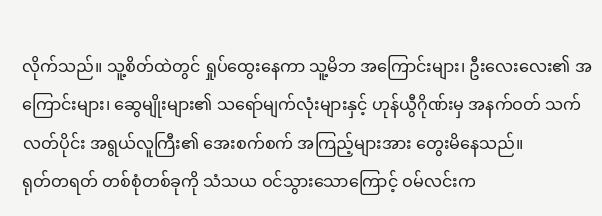လိုက်သည်။ သူ့စိတ်ထဲတွင် ရှုပ်ထွေးနေကာ သူ့မိဘ အကြောင်းများ၊ ဦးလေးလေး၏ အကြောင်းများ၊ ဆွေမျိုးများ၏ သရော်မျက်လုံးများနှင့် ဟုန်ယွီဂိုဏ်းမှ အနက်ဝတ် သက်လတ်ပိုင်း အရွယ်လူကြီး၏ အေးစက်စက် အကြည့်များအား တွေးမိနေသည်။
ရုတ်တရတ် တစ်စုံတစ်ခုကို သံသယ ဝင်သွားသောကြောင့် ဝမ်လင်းက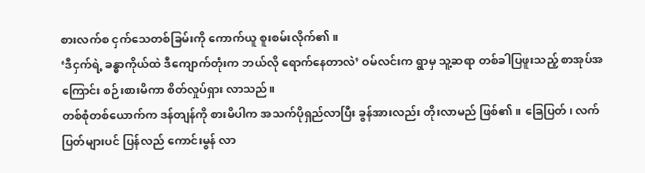စားလက်စ ငှက်သေတစ်ခြမ်းကို ကောက်ယူ စူးစမ်းလိုက်၏။
‘ဒီငှက်ရဲ့ ခန္ဓာကိုယ်ထဲ ဒီကျောက်တုံးက ဘယ်လို ရောက်နေတာလဲ’ ဝမ်လင်းက ရွာမှ သူ့ဆရာ တစ်ခါပြဖူးသည့် စာအုပ်အကြောင်း စဉ်းစားမိကာ စိတ်လှုပ်ရှား လာသည်။
တစ်စုံတစ်ယောက်က ဒန်တျန်ကို စားမိပါက အသက်ပိုရှည်လာပြီး ခွန်အားလည်း တိုးလာမည် ဖြစ်၏။ ခြေပြတ်၊ လက်ပြတ်များပင် ပြန်လည် ကောင်းမွန် လာ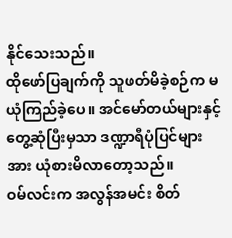နိုင်သေးသည်။
ထိုဖော်ပြချက်ကို သူဖတ်မိခဲ့စဉ်က မယုံကြည်ခဲ့ပေ။ အင်မော်တယ်များနှင့် တွေ့ဆုံပြီးမှသာ ဒဏ္ဍာရီပုံပြင်များအား ယုံစားမိလာတော့သည်။
ဝမ်လင်းက အလွန်အမင်း စိတ်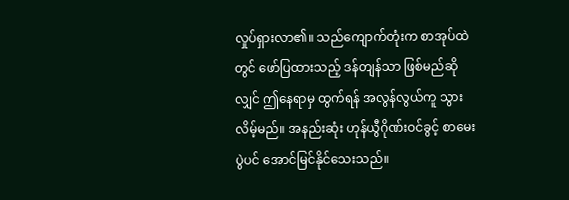လှုပ်ရှားလာ၏။ သည်ကျောက်တုံးက စာအုပ်ထဲတွင် ဖော်ပြထားသည့် ဒန်တျန်သာ ဖြစ်မည်ဆိုလျှင် ဤနေရာမှ ထွက်ရန် အလွန်လွယ်ကူ သွားလိမ့်မည်။ အနည်းဆုံး ဟုန်ယွီဂိုဏ်းဝင်ခွင့် စာမေးပွဲပင် အောင်မြင်နိုင်သေးသည်။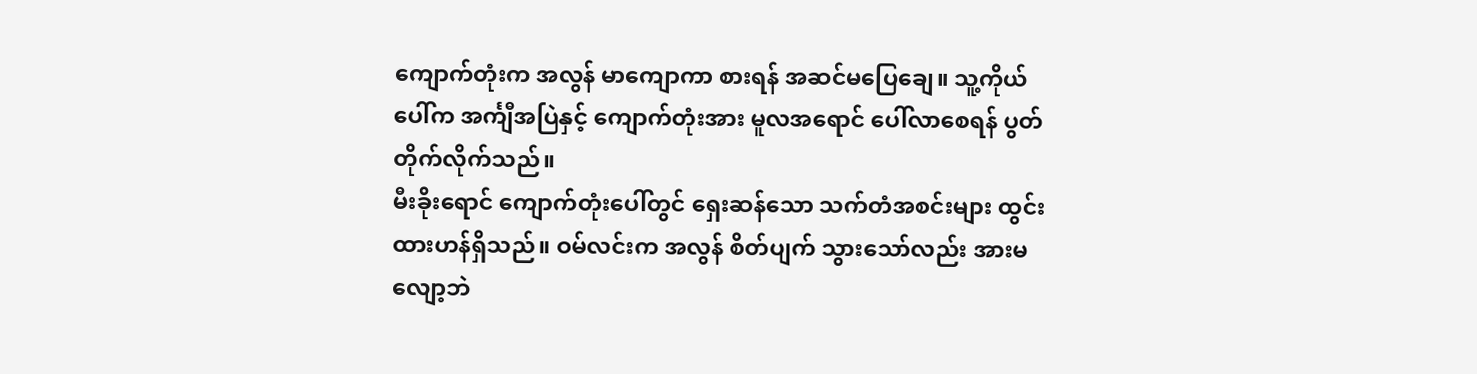ကျောက်တုံးက အလွန် မာကျောကာ စားရန် အဆင်မပြေချေ။ သူ့ကိုယ်ပေါ်က အင်္ကျီအပြဲနှင့် ကျောက်တုံးအား မူလအရောင် ပေါ်လာစေရန် ပွတ်တိုက်လိုက်သည်။
မီးခိုးရောင် ကျောက်တုံးပေါ်တွင် ရှေးဆန်သော သက်တံအစင်းများ ထွင်းထားဟန်ရှိသည်။ ဝမ်လင်းက အလွန် စိတ်ပျက် သွားသော်လည်း အားမလျော့ဘဲ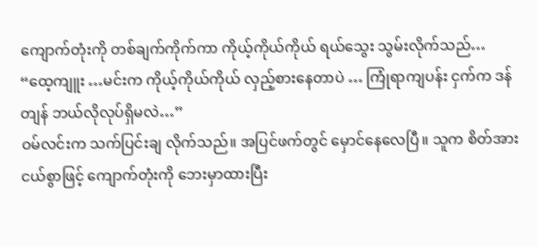ကျောက်တုံးကို တစ်ချက်ကိုက်ကာ ကိုယ့်ကိုယ်ကိုယ် ရယ်သွေး သွမ်းလိုက်သည်… “ထေ့ကျူး …မင်းက ကိုယ့်ကိုယ်ကိုယ် လှည့်စားနေတာပဲ … ကြုံရာကျပန်း ငှက်က ဒန်တျန် ဘယ်လိုလုပ်ရှိမလဲ…”
ဝမ်လင်းက သက်ပြင်းချ လိုက်သည်။ အပြင်ဖက်တွင် မှောင်နေလေပြီ။ သူက စိတ်အားငယ်စွာဖြင့် ကျောက်တုံးကို ဘေးမှာထားပြီး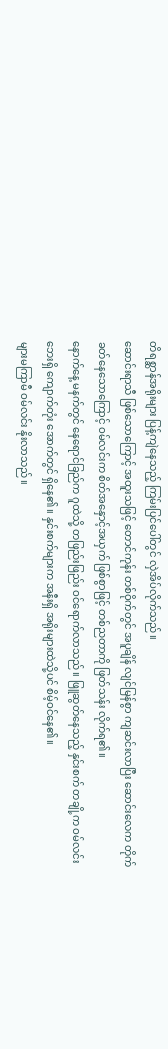တိရစ္ဆာန်အရိုးများ ပြန့်ကျဲနေသည့် ကြမ်းပြင်ပေါ်တွင် လှဲအိပ်လိုက်သည်။
ဆောင်းရာသီ ဖြစ်သောကြောင့် အထူးသဖြင့် တောင်ကုန်း တစ်ဝိုက်တွင် အပူချိန် လျင်မြန်စွာ ကျဆင်းလာပြီး ဆောင်းလေက တိုက်ခတ်နေသောကြောင့် ဝမ်လင်းက စိတ်အနှောင့်အယှက် ဖြစ်စွာဖြင့် တစ်ညတာကို ဖြတ်သန်း လိုက်ရ၏။
နောက်နေ့ မနက်တွင် နေရောင်ခြည်က ဂူထဲသို့ တဖြည်းဖြည်း ဝင်ရောက်လာသည်။ ဖြူဆွတ်နေသည့် နှင်းစက် တချို့က ဝမ်လင်းဘေးရှိ ကျောက်တုံး အောက်တွင် ရှိနေ၏။ နှင်းစက်များက အနီးရှိ အရိုးများထဲသို့ပင် စိမ့်ဝင်နေ၏။
များမကြာမီ ဝမ်လင်း နိုးလာသည်။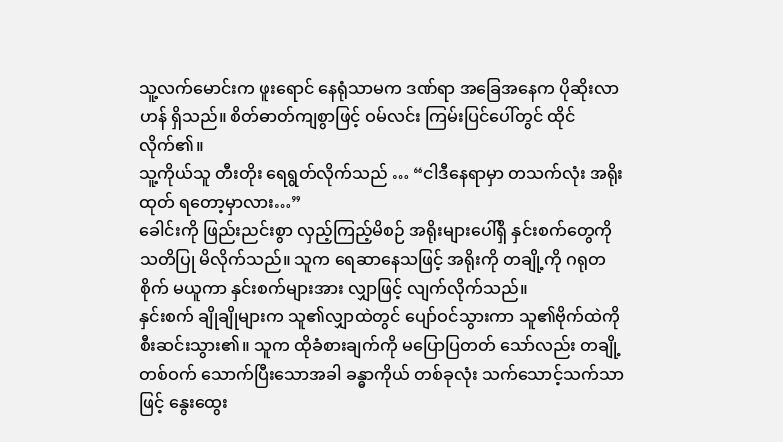သူ့လက်မောင်းက ဖူးရောင် နေရုံသာမက ဒဏ်ရာ အခြေအနေက ပိုဆိုးလာဟန် ရှိသည်။ စိတ်ဓာတ်ကျစွာဖြင့် ဝမ်လင်း ကြမ်းပြင်ပေါ်တွင် ထိုင်လိုက်၏။
သူ့ကိုယ်သူ တီးတိုး ရေရွတ်လိုက်သည် … “ငါဒီနေရာမှာ တသက်လုံး အရိုးထုတ် ရတော့မှာလား…”
ခေါင်းကို ဖြည်းညင်းစွာ လှည့်ကြည့်မိစဉ် အရိုးများပေါ်ရှိ နှင်းစက်တွေကို သတိပြု မိလိုက်သည်။ သူက ရေဆာနေသဖြင့် အရိုးကို တချို့ကို ဂရုတစိုက် မယူကာ နှင်းစက်များအား လျှာဖြင့် လျက်လိုက်သည်။
နှင်းစက် ချိုချိုများက သူ၏လျှာထဲတွင် ပျော်ဝင်သွားကာ သူ၏ဗိုက်ထဲကို စီးဆင်းသွား၏။ သူက ထိုခံစားချက်ကို မပြောပြတတ် သော်လည်း တချို့တစ်ဝက် သောက်ပြီးသောအခါ ခန္ဓာကိုယ် တစ်ခုလုံး သက်သောင့်သက်သာဖြင့် နွေးထွေး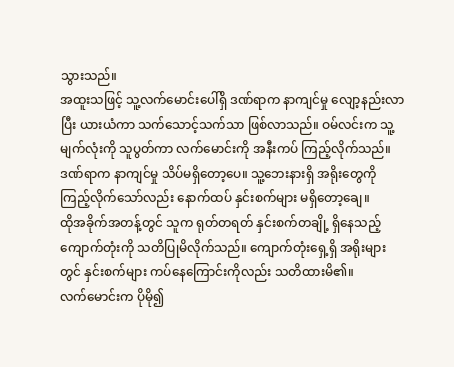သွားသည်။
အထူးသဖြင့် သူ့လက်မောင်းပေါ်ရှိ ဒဏ်ရာက နာကျင်မှု လျော့နည်းလာပြီး ယားယံကာ သက်သောင့်သက်သာ ဖြစ်လာသည်။ ဝမ်လင်းက သူ့မျက်လုံးကို သူပွတ်ကာ လက်မောင်းကို အနီးကပ် ကြည့်လိုက်သည်။ ဒဏ်ရာက နာကျင်မှု သိပ်မရှိတော့ပေ။ သူ့ဘေးနားရှိ အရိုးတွေကို ကြည့်လိုက်သော်လည်း နောက်ထပ် နှင်းစက်များ မရှိတော့ချေ။
ထိုအခိုက်အတန့်တွင် သူက ရုတ်တရတ် နှင်းစက်တချို့ ရှိနေသည့် ကျောက်တုံးကို သတိပြုမိလိုက်သည်။ ကျောက်တုံးရှေ့ရှိ အရိုးများတွင် နှင်းစက်များ ကပ်နေကြောင်းကိုလည်း သတိထားမိ၏။
လက်မောင်းက ပိုမို၍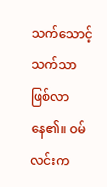သက်သောင့်သက်သာ ဖြစ်လာနေ၏။ ဝမ်လင်းက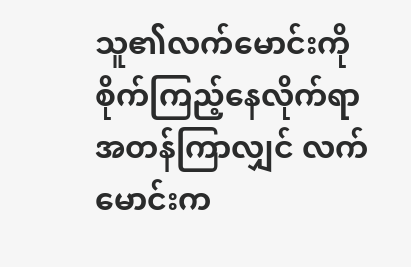သူ၏လက်မောင်းကို စိုက်ကြည့်နေလိုက်ရာ အတန်ကြာလျှင် လက်မောင်းက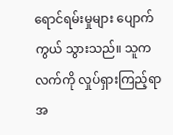ရောင်ရမ်းမှုများ ပျောက်ကွယ် သွားသည်။ သူက လက်ကို လှုပ်ရှားကြည့်ရာ အ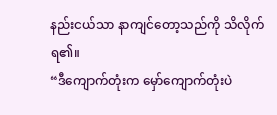နည်းငယ်သာ နာကျင်တော့သည်ကို သိလိုက်ရ၏။
“ဒီကျောက်တုံးက မှော်ကျောက်တုံးပဲ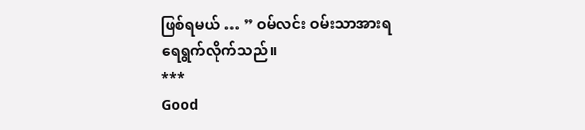ဖြစ်ရမယ် … ” ဝမ်လင်း ဝမ်းသာအားရ ရေရွက်လိုက်သည်။
***
Good